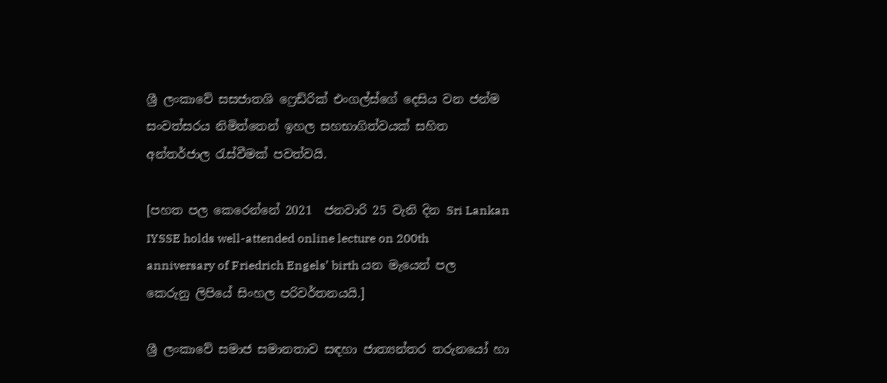ශ්‍රී ලංකාවේ සසජාතශි ෆ්‍රෙඩ්රික් එංගල්ස්ගේ දෙසිය වන ජන්ම සංවත්සරය නිමිත්තෙන් ඉහල සහභාගිත්වයක් සහිත අන්තර්ජාල රැස්වීමක් පවත්වයි.

[පහත පල කෙරෙන්නේ 2021  ජනවාරි 25 වැනි දින Sri Lankan IYSSE holds well-attended online lecture on 200th anniversary of Friedrich Engels’ birth යන මැයෙන් පල කෙරුනු ලිපියේ සිංහල පරිවර්තනයයි.]

ශ්‍රී ලංකාවේ සමාජ සමානතාව සඳහා ජාත්‍යන්තර තරුනයෝ හා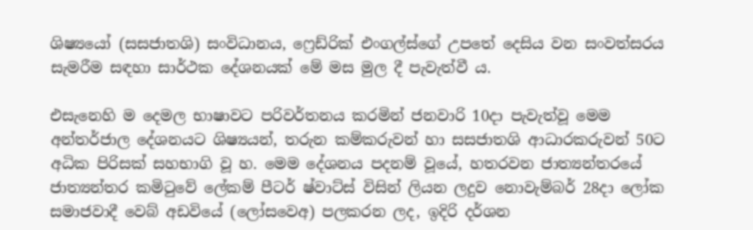ශිෂ්‍යයෝ (සසජාතශි) සංවිධානය, ෆ්‍රෙඩ්රික් එංගල්ස්ගේ උපතේ දෙසිය වන සංවත්සරය සැමරීම සඳහා සාර්ථක දේශනයක් මේ මස මුල දී පැවැත්වී ය.

එසැනෙහි ම දෙමල භාෂාවට පරිවර්තනය කරමින් ජනවාරි 10දා පැවැත්වූ මෙම අන්තර්ජාල දේශනයට ශිෂ්‍යයන්, තරුන කම්කරුවන් හා සසජාතශි ආධාරකරුවන් 50ට අධික පිරිසක් සහභාගි වූ හ. මෙම දේශනය පදනම් වූයේ, හතරවන ජාත්‍යන්තරයේ ජාත්‍යන්තර කමිටුවේ ලේකම් පීටර් ෂ්වාට්ස් විසින් ලියන ලදුව නොවැම්බර් 28දා ලෝක සමාජවාදී වෙබ් අඩවියේ (ලෝසවෙඅ) පලකරන ලද, ඉදිරි දර්ශන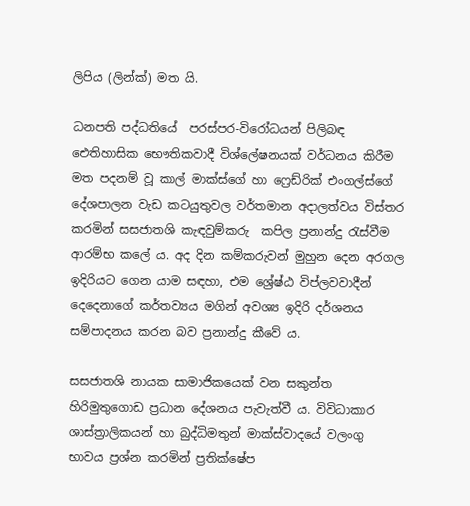ලිපිය (ලින්ක්) මත යි.

ධනපති පද්ධතියේ  පරස්පර-විරෝධයන් පිලිබඳ ඓතිහාසික භෞතිකවාදී විශ්ලේෂනයක් වර්ධනය කිරීම මත පදනම් වූ කාල් මාක්ස්ගේ හා ෆ්‍රෙඩ්රික් එංගල්ස්ගේ දේශපාලන වැඩ කටයුතුවල වර්තමාන අදාලත්වය විස්තර කරමින් සසජාතශි කැඳවුම්කරු  කපිල ප්‍රනාන්දු රැස්වීම ආරම්භ කලේ ය. අද දින කම්කරුවන් මුහුන දෙන අරගල ඉදිරියට ගෙන යාම සඳහා, එම ශ්‍රේෂ්ඨ විප්ලවවාදීන් දෙදෙනාගේ කර්තව්‍යය මගින් අවශ්‍ය ඉදිරි දර්ශනය සම්පාදනය කරන බව ප්‍රනාන්දු කීවේ ය.

සසජාතශි නායක සාමාජිකයෙක් වන සකුන්ත හිරිමුතුගොඩ ප්‍රධාන දේශනය පැවැත්වී ය. විවිධාකාර ශාස්ත්‍රාලිකයන් හා බුද්ධිමතුන් මාක්ස්වාදයේ වලංගු භාවය ප්‍රශ්න කරමින් ප්‍රතික්ෂේප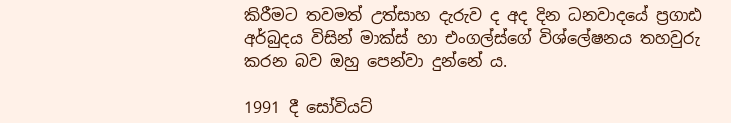කිරීමට තවමත් උත්සාහ දැරුව ද අද දින ධනවාදයේ ප්‍රගාඪ අර්බුදය විසින් මාක්ස් හා එංගල්ස්ගේ විශ්ලේෂනය තහවුරු කරන බව ඔහු පෙන්වා දුන්නේ ය.

1991 දී සෝවියට්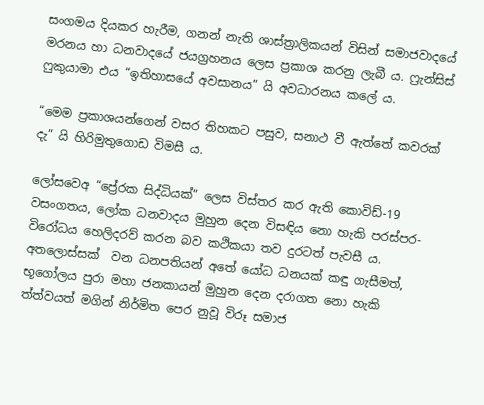සංගමය දියකර හැරීම, ගනන් නැති ශාස්ත්‍රාලිකයන් විසින් සමාජවාදයේ මරනය හා ධනවාදයේ ජයග්‍රහනය ලෙස ප්‍රකාශ කරනු ලැබී ය. ෆ්‍රැන්සිස් ෆුකුයාමා එය “ඉතිහාසයේ අවසානය” යි අවධාරනය කලේ ය.

“මෙම ප්‍රකාශයන්ගෙන් වසර තිහකට පසුව, සනාථ වී ඇත්තේ කවරක් දැ” යි හිරිමුතුගොඩ විමසී ය.

ලෝසවෙඅ “ප්‍රේරක සිද්ධියක්” ලෙස විස්තර කර ඇති කොවිඩ්-19 වසංගතය, ලෝක ධනවාදය මුහුන දෙන විසඳිය නො හැකි පරස්පර-විරෝධය හෙලිදරව් කරන බව කථිකයා තව දුරටත් පැවසී ය. අතලොස්සක්  වන ධනපතියන් අතේ යෝධ ධනයක් කඳු ගැසීමත්, භූගෝලය පුරා මහා ජනකායන් මුහුන දෙන දරාගත නො හැකි ත්ත්වයත් මගින් නිර්මිත පෙර නුවූ විරූ සමාජ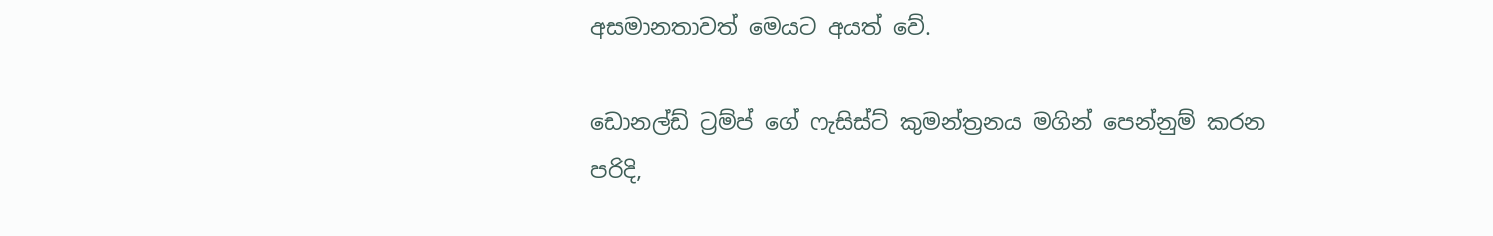අසමානතාවත් මෙයට අයත් වේ.

ඩොනල්ඩ් ට්‍රම්ප් ගේ ෆැසිස්ට් කුමන්ත්‍රනය මගින් පෙන්නුම් කරන පරිදි,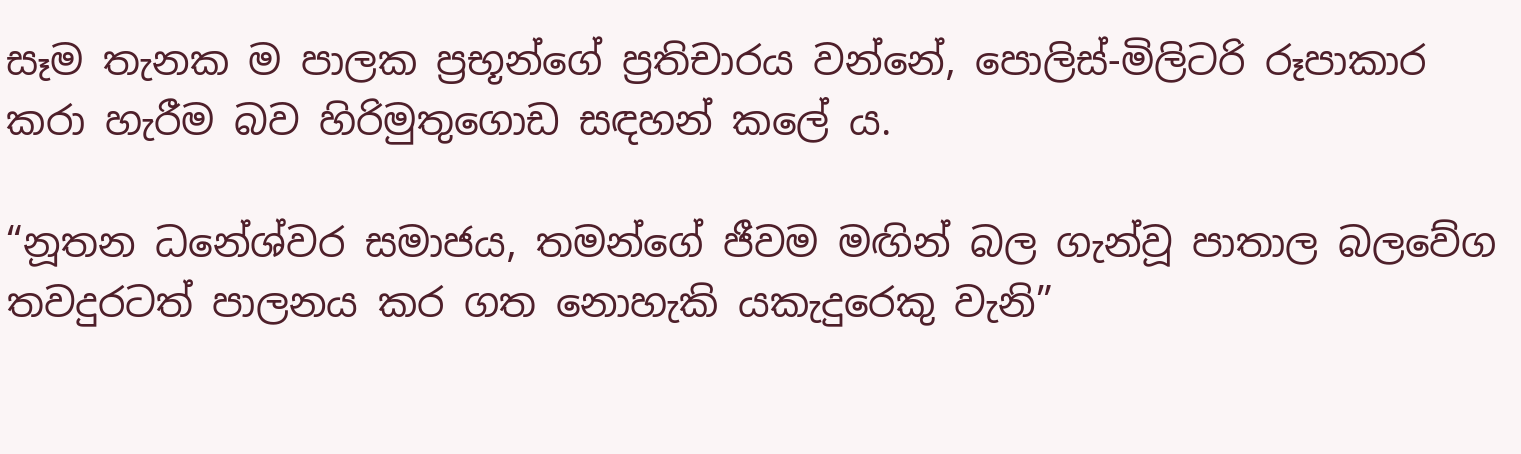සෑම තැනක ම පාලක ප්‍රභූන්ගේ ප්‍රතිචාරය වන්නේ, පොලිස්-මිලිටරි රූපාකාර කරා හැරීම බව හිරිමුතුගොඩ සඳහන් කලේ ය.

“නූතන ධනේශ්වර සමාජය, තමන්ගේ ජීවම මඟින් බල ගැන්වූ පාතාල බලවේග තවදුරටත් පාලනය කර ගත නොහැකි යකැදුරෙකු වැනි”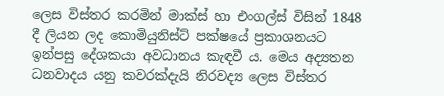ලෙස විස්තර කරමින් මාක්ස් හා එංගල්ස් විසින් 1848 දී ලියන ලද කොමියුනිස්ට් පක්ෂයේ ප්‍රකාශනයට ඉන්පසු දේශකයා අවධානය කැඳවී ය. මෙය අද්‍යතන ධනවාදය යනු කවරක්දැයි නිරවද්‍ය ලෙස විස්තර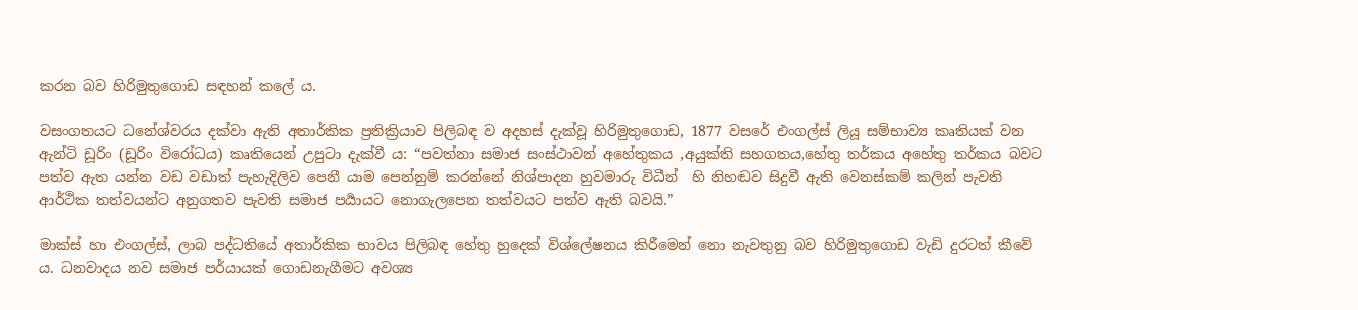කරන බව හිරිමුතුගොඩ සඳහන් කලේ ය.

වසංගතයට ධනේශ්වරය දක්වා ඇති අතාර්කික ප්‍රතික්‍රියාව පිලිබඳ ව අදහස් දැක්වූ හිරිමුතුගොඩ, 1877 වසරේ එංගල්ස් ලියූ සම්භාව්‍ය කෘතියක් වන ඇන්ටි ඩූරිං (ඩූරිං විරෝධය) කෘතියෙන් උපුටා දැක්වී ය: “පවත්නා සමාජ සංස්ථාවන් අහේතුකය ,අයුක්ති සහගතය,හේතු තර්කය අහේතු තර්කය බවට පත්ව ඇත යන්න වඩ වඩාත් පැහැදිලිව පෙනී යාම පෙන්නුම් කරන්නේ නිශ්පාදන හුවමාරු විධීන්  හි නිහඬව සිදුවී ඇති වෙනස්කම් කලින් පැවති ආර්ථික තත්වයන්ට අනුගතව පැවති සමාජ පර්‍යායට නොගැලපෙන තත්වයට පත්ව ඇති බවයි.”

මාක්ස් හා එංගල්ස්, ලාබ පද්ධතියේ අතාර්කික භාවය පිලිබඳ හේතු හුදෙක් විශ්ලේෂනය කිරීමෙන් නො නැවතුනු බව හිරිමුතුගොඩ වැඩි දුරටත් කීවේ ය. ධනවාදය නව සමාජ පර්යායක් ගොඩනැගීමට අවශ්‍ය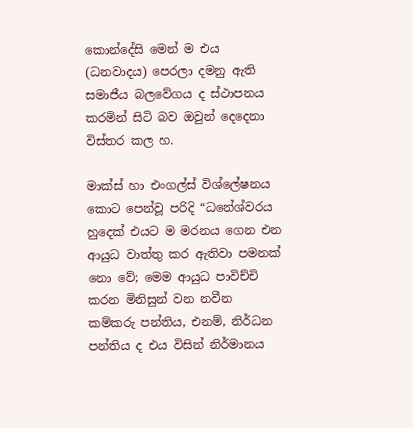කොන්දේසි මෙන් ම එය (ධනවාදය) පෙරලා දමනු ඇති සමාජීය බලවේගය ද ස්ථාපනය කරමින් සිටි බව ඔවුන් දෙදෙනා විස්තර කල හ.

මාක්ස් හා එංගල්ස් විශ්ලේෂනය කොට පෙන්වූ පරිදි “ධනේශ්වරය හුදෙක් එයට ම මරනය ගෙන එන ආයුධ වාත්තු කර ඇතිවා පමනක් නො වේ; මෙම ආයුධ පාවිච්චි කරන මිනිසුන් වන නවීන කම්කරු පන්තිය, එනම්, නිර්ධන පන්තිය ද එය විසින් නිර්මානය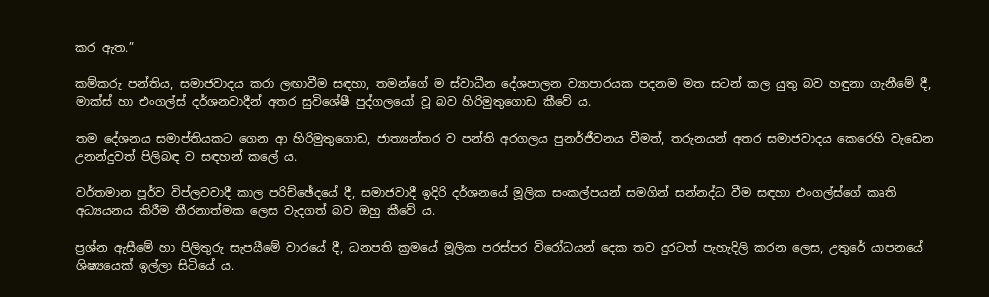කර ඇත.”

කම්කරු පන්තිය, සමාජවාදය කරා ලඟාවීම සඳහා, තමන්ගේ ම ස්වාධීන දේශපාලන ව්‍යාපාරයක පදනම මත සටන් කල යුතු බව හඳුනා ගැනීමේ දී, මාක්ස් හා එංගල්ස් දර්ශනවාදීන් අතර සුවිශේෂී පුද්ගලයෝ වූ බව හිරිමුතුගොඩ කීවේ ය.

තම දේශනය සමාප්තියකට ගෙන ආ හිරිමුතුගොඩ, ජාත්‍යන්තර ව පන්ති අරගලය පුනර්ජීවනය වීමත්, තරුනයන් අතර සමාජවාදය කෙරෙහි වැඩෙන උනන්දුවත් පිලිබඳ ව සඳහන් කලේ ය.

වර්තමාන පූර්ව විප්ලවවාදී කාල පරිච්ඡේදයේ දී, සමාජවාදී ඉදිරි දර්ශනයේ මූලික සංකල්පයන් සමගින් සන්නද්ධ වීම සඳහා එංගල්ස්ගේ කෘති අධ්‍යයනය කිරීම තීරනාත්මක ලෙස වැදගත් බව ඔහු කීවේ ය.

ප්‍රශ්න ඇසීමේ හා පිලිතුරු සැපයීමේ වාරයේ දී, ධනපති ක්‍රමයේ මූලික පරස්පර විරෝධයන් දෙක තව දුරටත් පැහැදිලි කරන ලෙස, උතුරේ යාපනයේ ශිෂ්‍යයෙක් ඉල්ලා සිටියේ ය.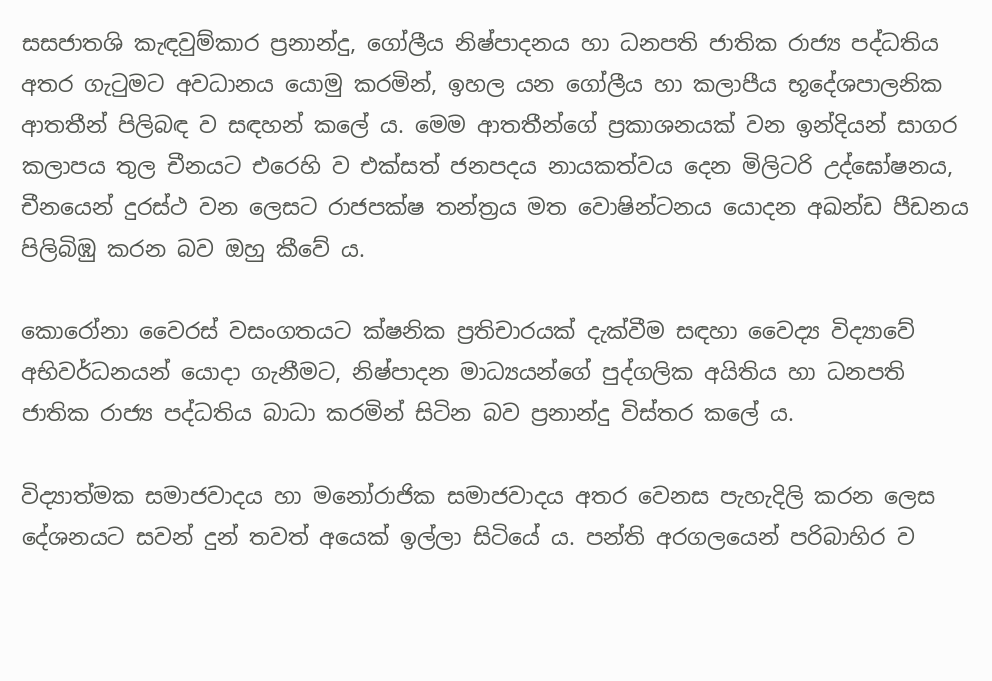සසජාතශි කැඳවුම්කාර ප්‍රනාන්දු, ගෝලීය නිෂ්පාදනය හා ධනපති ජාතික රාජ්‍ය පද්ධතිය අතර ගැටුමට අවධානය යොමු කරමින්, ඉහල යන ගෝලීය හා කලාපීය භූදේශපාලනික ආතතීන් පිලිබඳ ව සඳහන් කලේ ය. මෙම ආතතීන්ගේ ප්‍රකාශනයක් වන ඉන්දියන් සාගර කලාපය තුල චීනයට එරෙහි ව එක්සත් ජනපදය නායකත්වය දෙන මිලිටරි උද්ඝෝෂනය, චීනයෙන් දුරස්ථ වන ලෙසට රාජපක්ෂ තන්ත්‍රය මත වොෂින්ටනය යොදන අඛන්ඩ පීඩනය පිලිබිඹු කරන බව ඔහු කීවේ ය.

කොරෝනා වෛරස් වසංගතයට ක්ෂනික ප්‍රතිචාරයක් දැක්වීම සඳහා වෛද්‍ය විද්‍යාවේ අභිවර්ධනයන් යොදා ගැනීමට, නිෂ්පාදන මාධ්‍යයන්ගේ පුද්ගලික අයිතිය හා ධනපති ජාතික රාජ්‍ය පද්ධතිය බාධා කරමින් සිටින බව ප්‍රනාන්දු විස්තර කලේ ය.

විද්‍යාත්මක සමාජවාදය හා මනෝරාජික සමාජවාදය අතර වෙනස පැහැදිලි කරන ලෙස දේශනයට සවන් දුන් තවත් අයෙක් ඉල්ලා සිටියේ ය. පන්ති අරගලයෙන් පරිබාහිර ව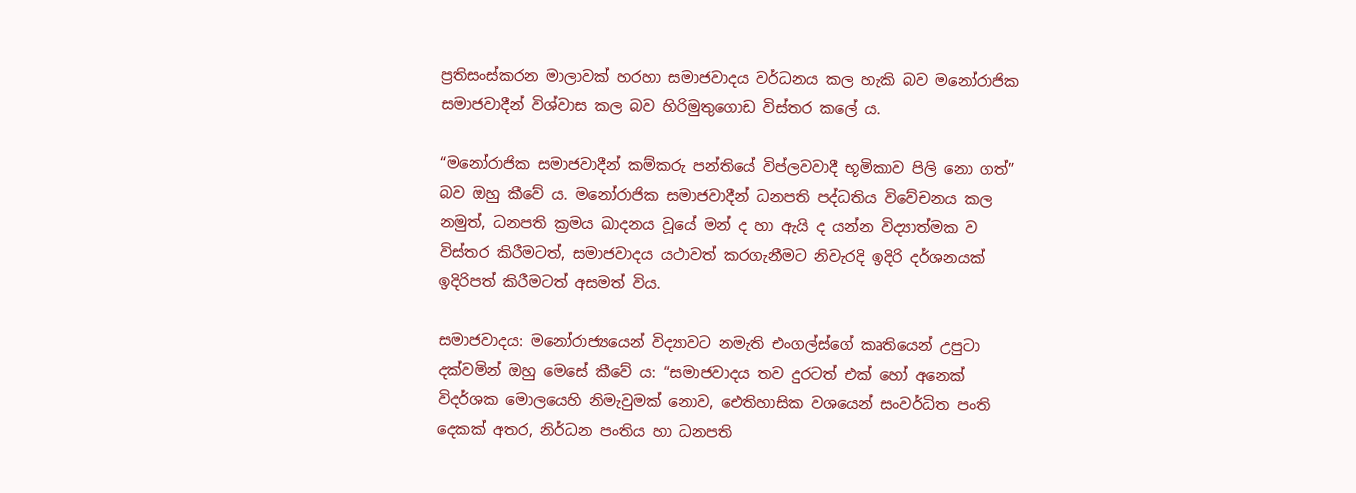ප්‍රතිසංස්කරන මාලාවක් හරහා සමාජවාදය වර්ධනය කල හැකි බව මනෝරාජික සමාජවාදීන් විශ්වාස කල බව හිරිමුතුගොඩ විස්තර කලේ ය.

“මනෝරාජික සමාජවාදීන් කම්කරු පන්තියේ විප්ලවවාදී භූමිකාව පිලි නො ගත්” බව ඔහු කීවේ ය. මනෝරාජික සමාජවාදීන් ධනපති පද්ධතිය විවේචනය කල නමුත්, ධනපති ක්‍රමය ඛාදනය වූයේ මන් ද හා ඇයි ද යන්න විද්‍යාත්මක ව විස්තර කිරීමටත්, සමාජවාදය යථාවත් කරගැනීමට නිවැරදි ඉදිරි දර්ශනයක් ඉදිරිපත් කිරීමටත් අසමත් විය.

සමාජවාදය: මනෝරාජ්‍යයෙන් විද්‍යාවට නමැති එංගල්ස්ගේ කෘතියෙන් උපුටා දක්වමින් ඔහු මෙසේ කීවේ ය: “සමාජවාදය තව දුරටත් එක් හෝ අනෙක් විදර්ශක මොලයෙහි නිමැවුමක් නොව, ඓතිහාසික වශයෙන් සංවර්ධිත පංති දෙකක් අතර, නිර්ධන පංතිය හා ධනපති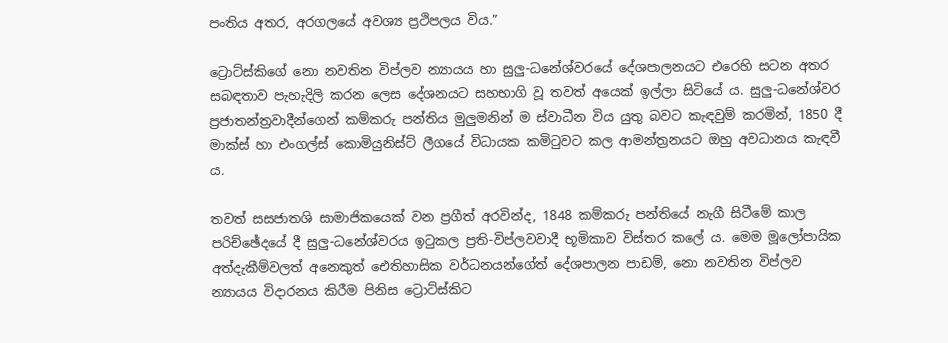පංතිය අතර, අරගලයේ අවශ්‍ය ප්‍රථිපලය විය.”

ට්‍රොට්ස්කිගේ නො නවතින විප්ලව න්‍යායය හා සුලු-ධනේශ්වරයේ දේශපාලනයට එරෙහි සටන අතර සබඳතාව පැහැදිලි කරන ලෙස දේශනයට සහභාගි වූ තවත් අයෙක් ඉල්ලා සිටියේ ය. සුලු-ධනේශ්වර ප්‍රජාතන්ත්‍රවාදීන්ගෙන් කම්කරු පන්තිය මුලුමනින් ම ස්වාධීන විය යුතු බවට කැඳවුම් කරමින්, 1850 දී මාක්ස් හා එංගල්ස් කොමියුනිස්ට් ලීගයේ විධායක කමිටුවට කල ආමන්ත්‍රනයට ඔහු අවධානය කැඳවී ය.

තවත් සසජාතශි සාමාජිකයෙක් වන ප්‍රගීත් අරවින්ද, 1848 කම්කරු පන්තියේ නැගී සිටීමේ කාල පරිච්ඡේදයේ දී සුලු-ධනේශ්වරය ඉටුකල ප්‍රති-විප්ලවවාදී භූමිකාව විස්තර කලේ ය. මෙම මූලෝපායික අත්දැකීම්වලත් අනෙකුත් ඓතිහාසික වර්ධනයන්ගේත් දේශපාලන පාඩම්, නො නවතින විප්ලව න්‍යායය විදාරනය කිරීම පිනිස ට්‍රොට්ස්කිට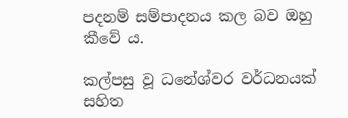පදනම් සම්පාදනය කල බව ඔහු කීවේ ය.

කල්පසු වූ ධනේශ්වර වර්ධනයක් සහිත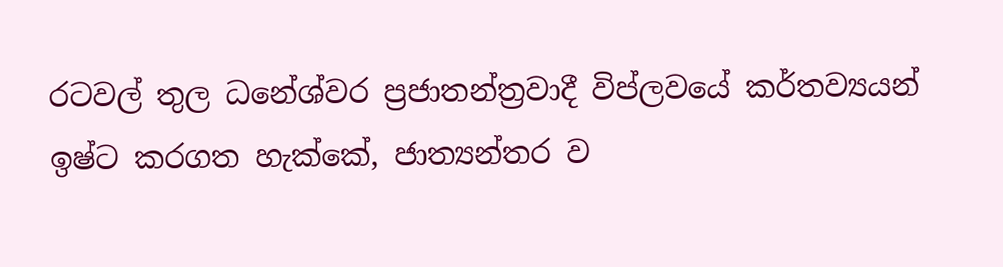රටවල් තුල ධනේශ්වර ප්‍රජාතන්ත්‍රවාදී විප්ලවයේ කර්තව්‍යයන් ඉෂ්ට කරගත හැක්කේ, ජාත්‍යන්තර ව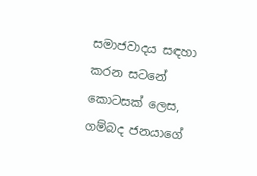සමාජවාදය සඳහා කරන සටනේ කොටසක් ලෙස, ගම්බද ජනයාගේ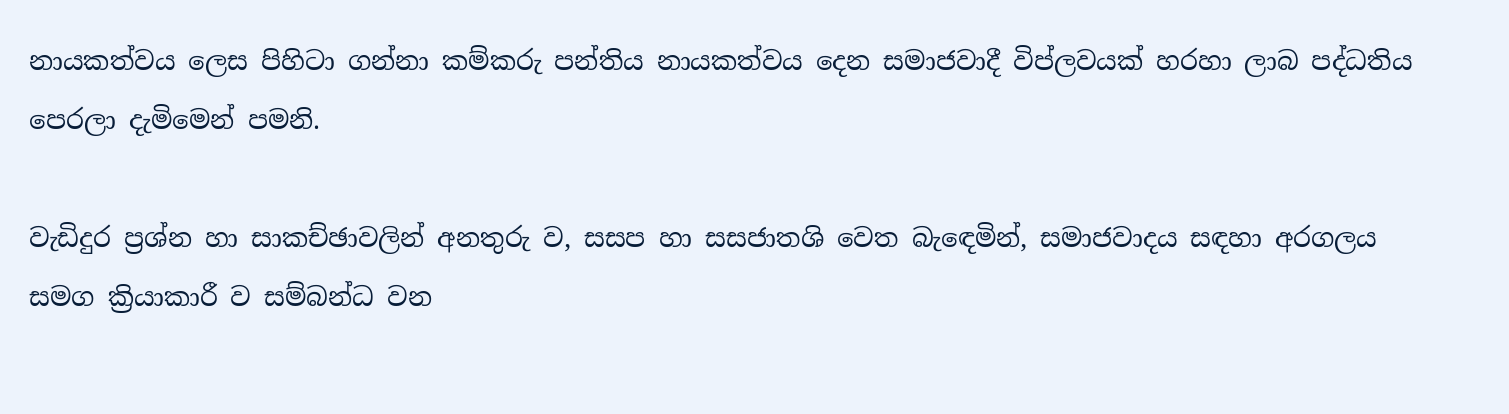නායකත්වය ලෙස පිහිටා ගන්නා කම්කරු පන්තිය නායකත්වය දෙන සමාජවාදී විප්ලවයක් හරහා ලාබ පද්ධතිය පෙරලා දැමිමෙන් පමනි.

වැඩිදුර ප්‍රශ්න හා සාකච්ඡාවලින් අනතුරු ව, සසප හා සසජාතශි වෙත බැඳෙමින්, සමාජවාදය සඳහා අරගලය සමග ක්‍රියාකාරී ව සම්බන්ධ වන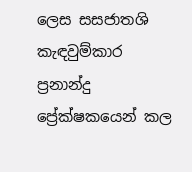ලෙස සසජාතශි කැඳවුම්කාර ප්‍රනාන්දු ප්‍රේක්ෂකයෙන් කල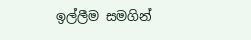ඉල්ලීම සමගින්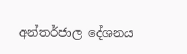අන්තර්ජාල දේශනය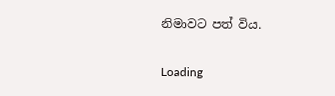නිමාවට පත් විය.

Loading